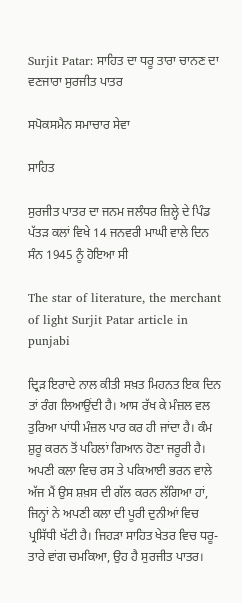Surjit Patar: ਸਾਹਿਤ ਦਾ ਧਰੂ ਤਾਰਾ ਚਾਨਣ ਦਾ ਵਣਜਾਰਾ ਸੁਰਜੀਤ ਪਾਤਰ

ਸਪੋਕਸਮੈਨ ਸਮਾਚਾਰ ਸੇਵਾ

ਸਾਹਿਤ

ਸੁਰਜੀਤ ਪਾਤਰ ਦਾ ਜਨਮ ਜਲੰਧਰ ਜ਼ਿਲ੍ਹੇ ਦੇ ਪਿੰਡ ਪੱਤੜ ਕਲਾਂ ਵਿਖੇ 14 ਜਨਵਰੀ ਮਾਘੀ ਵਾਲੇ ਦਿਨ ਸੰਨ 1945 ਨੂੰ ਹੋਇਆ ਸੀ

The star of literature, the merchant of light Surjit Patar article in punjabi

ਦ੍ਰਿੜ ਇਰਾਦੇ ਨਾਲ ਕੀਤੀ ਸਖ਼ਤ ਮਿਹਨਤ ਇਕ ਦਿਨ ਤਾਂ ਰੰਗ ਲਿਆਉਂਦੀ ਹੈ। ਆਸ ਰੱਖ ਕੇ ਮੰਜ਼ਲ ਵਲ ਤੁਰਿਆ ਪਾਂਧੀ ਮੰਜ਼ਲ ਪਾਰ ਕਰ ਹੀ ਜਾਂਦਾ ਹੈ। ਕੰਮ ਸ਼ੁਰੂ ਕਰਨ ਤੋਂ ਪਹਿਲਾਂ ਗਿਆਨ ਹੋਣਾ ਜਰੂਰੀ ਹੈ। ਅਪਣੀ ਕਲਾ ਵਿਚ ਰਸ ਤੇ ਪਕਿਆਈ ਭਰਨ ਵਾਲੇ ਅੱਜ ਮੈਂ ਉਸ ਸ਼ਖ਼ਸ ਦੀ ਗੱਲ ਕਰਨ ਲੱਗਿਆ ਹਾਂ, ਜਿਨ੍ਹਾਂ ਨੇ ਅਪਣੀ ਕਲਾ ਦੀ ਪੂਰੀ ਦੁਨੀਆਂ ਵਿਚ ਪ੍ਰਸਿੱਧੀ ਖੱਟੀ ਹੈ। ਜਿਹੜਾ ਸਾਹਿਤ ਖੇਤਰ ਵਿਚ ਧਰੂ-ਤਾਰੇ ਵਾਂਗ ਚਮਕਿਆ, ਉਹ ਹੈ ਸੁਰਜੀਤ ਪਾਤਰ।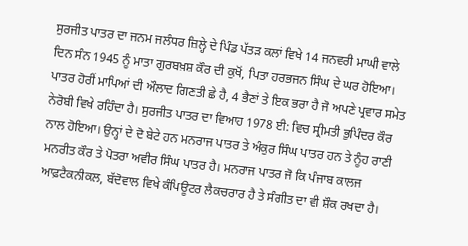ਸੁਰਜੀਤ ਪਾਤਰ ਦਾ ਜਨਮ ਜਲੰਧਰ ਜ਼ਿਲ੍ਹੇ ਦੇ ਪਿੰਡ ਪੱਤੜ ਕਲਾਂ ਵਿਖੇ 14 ਜਨਵਰੀ ਮਾਘੀ ਵਾਲੇ ਦਿਨ ਸੰਨ 1945 ਨੂੰ ਮਾਤਾ ਗੁਰਬਖ਼ਸ਼ ਕੌਰ ਦੀ ਕੁਖੋਂ, ਪਿਤਾ ਹਰਭਜਨ ਸਿੰਘ ਦੇ ਘਰ ਹੋਇਆ। ਪਾਤਰ ਹੋਰੀਂ ਮਾਪਿਆਂ ਦੀ ਔਲਾਦ ਗਿਣਤੀ ਛੇ ਹੈ, 4 ਭੈਣਾਂ ਤੇ ਇਕ ਭਰਾ ਹੈ ਜੋ ਅਪਣੇ ਪ੍ਰਵਾਰ ਸਮੇਤ ਨੇਰੋਬੀ ਵਿਖੇ ਰਹਿੰਦਾ ਹੈ। ਸੁਰਜੀਤ ਪਾਤਰ ਦਾ ਵਿਆਹ 1978 ਈ: ਵਿਚ ਸ੍ਰੀਮਤੀ ਭੁਪਿੰਦਰ ਕੌਰ ਨਾਲ ਹੋਇਆ। ਉਨ੍ਹਾਂ ਦੇ ਦੋ ਬੇਟੇ ਹਨ ਮਨਰਾਜ ਪਾਤਰ ਤੇ ਅੰਕੁਰ ਸਿੰਘ ਪਾਤਰ ਹਨ ਤੇ ਨੂੰਹ ਰਾਣੀ ਮਨਰੀਤ ਕੌਰ ਤੇ ਪੋਤਰਾ ਅਵੀਰ ਸਿੰਘ ਪਾਤਰ ਹੈ। ਮਨਰਾਜ ਪਾਤਰ ਜੋ ਕਿ ਪੰਜਾਬ ਕਾਲਜ ਆਫ਼ਟੈਕਨੀਕਲ, ਬੱਦੋਵਾਲ ਵਿਖੇ ਕੰਪਿਊਟਰ ਲੈਕਚਰਾਰ ਹੈ ਤੇ ਸੰਗੀਤ ਦਾ ਵੀ ਸ਼ੌਕ ਰਖਦਾ ਹੈ।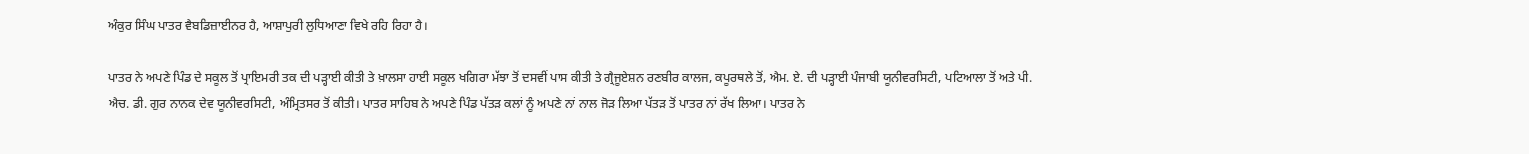ਅੰਕੁਰ ਸਿੰਘ ਪਾਤਰ ਵੈਬਡਿਜ਼ਾਈਨਰ ਹੈ, ਆਸ਼ਾਪੁਰੀ ਲੁਧਿਆਣਾ ਵਿਖੇ ਰਹਿ ਰਿਹਾ ਹੈ।

ਪਾਤਰ ਨੇ ਅਪਣੇ ਪਿੰਡ ਦੇ ਸਕੂਲ ਤੋਂ ਪ੍ਰਾਇਮਰੀ ਤਕ ਦੀ ਪੜ੍ਹਾਈ ਕੀਤੀ ਤੇ ਖ਼ਾਲਸਾ ਹਾਈ ਸਕੂਲ ਖਗਿਰਾ ਮੱਝਾ ਤੋਂ ਦਸਵੀਂ ਪਾਸ ਕੀਤੀ ਤੇ ਗ੍ਰੈਜੂਏਸ਼ਨ ਰਣਬੀਰ ਕਾਲਜ, ਕਪੂਰਥਲੇ ਤੋਂ, ਐਮ. ਏ. ਦੀ ਪੜ੍ਹਾਈ ਪੰਜਾਬੀ ਯੂਨੀਵਰਸਿਟੀ, ਪਟਿਆਲਾ ਤੋਂ ਅਤੇ ਪੀ. ਐਚ. ਡੀ. ਗੁਰ ਨਾਨਕ ਦੇਵ ਯੂਨੀਵਰਸਿਟੀ, ਅੰਮ੍ਰਿਤਸਰ ਤੋਂ ਕੀਤੀ। ਪਾਤਰ ਸਾਹਿਬ ਨੇ ਅਪਣੇ ਪਿੰਡ ਪੱਤੜ ਕਲਾਂ ਨੂੰ ਅਪਣੇ ਨਾਂ ਨਾਲ ਜੋੜ ਲਿਆ ਪੱਤੜ ਤੋਂ ਪਾਤਰ ਨਾਂ ਰੱਖ ਲਿਆ। ਪਾਤਰ ਨੇ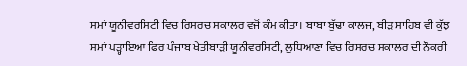ਸਮਾਂ ਯੂਨੀਵਰਸਿਟੀ ਵਿਚ ਰਿਸਰਚ ਸਕਾਲਰ ਵਜੋਂ ਕੰਮ ਕੀਤਾ। ਬਾਬਾ ਬੁੱਢਾ ਕਾਲਜ, ਬੀੜ ਸਾਹਿਬ ਵੀ ਕੁੱਝ ਸਮਾਂ ਪੜ੍ਹਾਇਆ ਫਿਰ ਪੰਜਾਬ ਖੇਤੀਬਾੜੀ ਯੂਨੀਵਰਸਿਟੀ, ਲੁਧਿਆਣਾ ਵਿਚ ਰਿਸਰਚ ਸਕਾਲਰ ਦੀ ਨੌਕਰੀ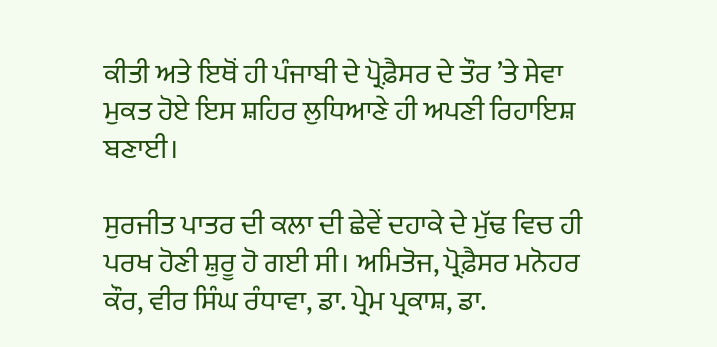ਕੀਤੀ ਅਤੇ ਇਥੋਂ ਹੀ ਪੰਜਾਬੀ ਦੇ ਪ੍ਰੋਫ਼ੈਸਰ ਦੇ ਤੌਰ ’ਤੇ ਸੇਵਾ ਮੁਕਤ ਹੋਏ ਇਸ ਸ਼ਹਿਰ ਲੁਧਿਆਣੇ ਹੀ ਅਪਣੀ ਰਿਹਾਇਸ਼ ਬਣਾਈ।

ਸੁਰਜੀਤ ਪਾਤਰ ਦੀ ਕਲਾ ਦੀ ਛੇਵੇਂ ਦਹਾਕੇ ਦੇ ਮੁੱਢ ਵਿਚ ਹੀ ਪਰਖ ਹੋਣੀ ਸ਼ੁਰੂ ਹੋ ਗਈ ਸੀ। ਅਮਿਤੋਜ, ਪ੍ਰੋਫ਼ੈਸਰ ਮਨੋਹਰ ਕੌਰ, ਵੀਰ ਸਿੰਘ ਰੰਧਾਵਾ, ਡਾ. ਪ੍ਰੇਮ ਪ੍ਰਕਾਸ਼, ਡਾ.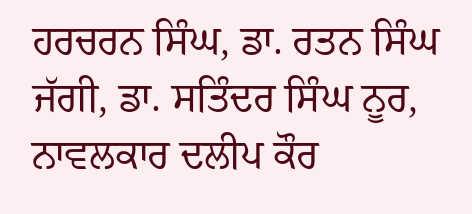ਹਰਚਰਨ ਸਿੰਘ, ਡਾ. ਰਤਨ ਸਿੰਘ ਜੱਗੀ, ਡਾ. ਸਤਿੰਦਰ ਸਿੰਘ ਨੂਰ, ਨਾਵਲਕਾਰ ਦਲੀਪ ਕੌਰ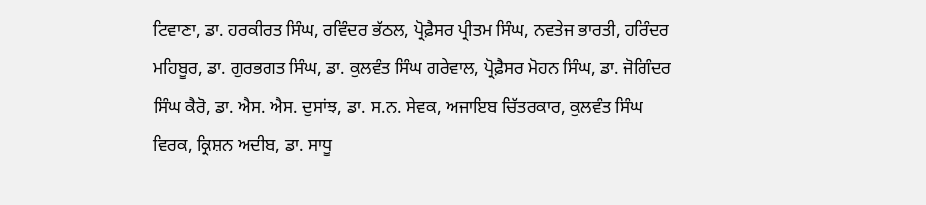ਟਿਵਾਣਾ, ਡਾ. ਹਰਕੀਰਤ ਸਿੰਘ, ਰਵਿੰਦਰ ਭੱਠਲ, ਪ੍ਰੋਫ਼ੈਸਰ ਪ੍ਰੀਤਮ ਸਿੰਘ, ਨਵਤੇਜ ਭਾਰਤੀ, ਹਰਿੰਦਰ ਮਹਿਬੂਰ, ਡਾ. ਗੁਰਭਗਤ ਸਿੰਘ, ਡਾ. ਕੁਲਵੰਤ ਸਿੰਘ ਗਰੇਵਾਲ, ਪ੍ਰੋਫ਼ੈਸਰ ਮੋਹਨ ਸਿੰਘ, ਡਾ. ਜੋਗਿੰਦਰ ਸਿੰਘ ਕੈਰੋ, ਡਾ. ਐਸ. ਐਸ. ਦੁਸਾਂਝ, ਡਾ. ਸ.ਨ. ਸੇਵਕ, ਅਜਾਇਬ ਚਿੱਤਰਕਾਰ, ਕੁਲਵੰਤ ਸਿੰਘ ਵਿਰਕ, ਕ੍ਰਿਸ਼ਨ ਅਦੀਬ, ਡਾ. ਸਾਧੂ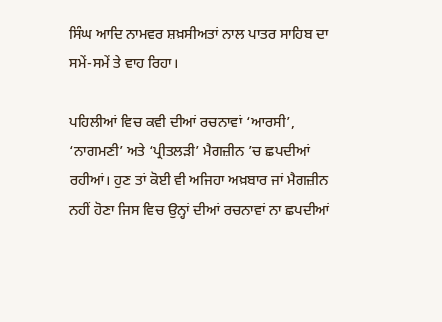ਸਿੰਘ ਆਦਿ ਨਾਮਵਰ ਸ਼ਖ਼ਸੀਅਤਾਂ ਨਾਲ ਪਾਤਰ ਸਾਹਿਬ ਦਾ ਸਮੇਂ-ਸਮੇਂ ਤੇ ਵਾਹ ਰਿਹਾ।

ਪਹਿਲੀਆਂ ਵਿਚ ਕਵੀ ਦੀਆਂ ਰਚਨਾਵਾਂ ‘ਆਰਸੀ’, ‘ਨਾਗਮਣੀ’ ਅਤੇ ‘ਪ੍ਰੀਤਲੜੀ’ ਮੈਗਜ਼ੀਨ ’ਚ ਛਪਦੀਆਂ ਰਹੀਆਂ। ਹੁਣ ਤਾਂ ਕੋਈ ਵੀ ਅਜਿਹਾ ਅਖ਼ਬਾਰ ਜਾਂ ਮੈਗਜ਼ੀਨ ਨਹੀਂ ਹੋਣਾ ਜਿਸ ਵਿਚ ਉਨ੍ਹਾਂ ਦੀਆਂ ਰਚਨਾਵਾਂ ਨਾ ਛਪਦੀਆਂ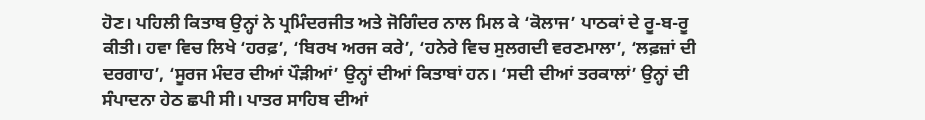ਹੋਣ। ਪਹਿਲੀ ਕਿਤਾਬ ਉਨ੍ਹਾਂ ਨੇ ਪ੍ਰਮਿੰਦਰਜੀਤ ਅਤੇ ਜੋਗਿੰਦਰ ਨਾਲ ਮਿਲ ਕੇ ‘ਕੋਲਾਜ’ ਪਾਠਕਾਂ ਦੇ ਰੂ-ਬ-ਰੂ ਕੀਤੀ। ਹਵਾ ਵਿਚ ਲਿਖੇ ‘ਹਰਫ਼’, ‘ਬਿਰਖ ਅਰਜ ਕਰੇ’, ‘ਹਨੇਰੇ ਵਿਚ ਸੁਲਗਦੀ ਵਰਣਮਾਲਾ’, ‘ਲਫ਼ਜ਼ਾਂ ਦੀ ਦਰਗਾਹ’, ‘ਸੂਰਜ ਮੰਦਰ ਦੀਆਂ ਪੌੜੀਆਂ’ ਉਨ੍ਹਾਂ ਦੀਆਂ ਕਿਤਾਬਾਂ ਹਨ। ‘ਸਦੀ ਦੀਆਂ ਤਰਕਾਲਾਂ’ ਉਨ੍ਹਾਂ ਦੀ ਸੰਪਾਦਨਾ ਹੇਠ ਛਪੀ ਸੀ। ਪਾਤਰ ਸਾਹਿਬ ਦੀਆਂ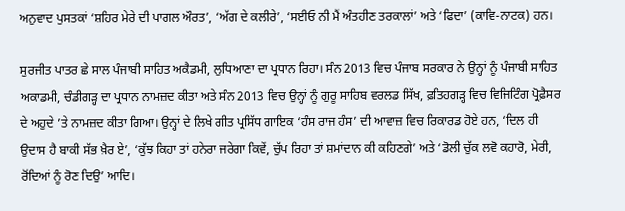ਅਨੁਵਾਦ ਪੁਸਤਕਾਂ ‘ਸ਼ਹਿਰ ਮੇਰੇ ਦੀ ਪਾਗਲ ਔਰਤ’, ‘ਅੱਗ ਦੇ ਕਲੀਰੇ’, ‘ਸਈਓ ਨੀ ਮੈਂ ਅੰਤਹੀਣ ਤਰਕਾਲਾਂ’ ਅਤੇ ‘ਫਿਦਾ’ (ਕਾਵਿ-ਨਾਟਕ) ਹਨ।

ਸੁਰਜੀਤ ਪਾਤਰ ਛੇ ਸਾਲ ਪੰਜਾਬੀ ਸਾਹਿਤ ਅਕੈਡਮੀ, ਲੁਧਿਆਣਾ ਦਾ ਪ੍ਰਧਾਨ ਰਿਹਾ। ਸੰਨ 2013 ਵਿਚ ਪੰਜਾਬ ਸਰਕਾਰ ਨੇ ਉਨ੍ਹਾਂ ਨੂੰ ਪੰਜਾਬੀ ਸਾਹਿਤ ਅਕਾਡਮੀ, ਚੰਡੀਗੜ੍ਹ ਦਾ ਪ੍ਰਧਾਨ ਨਾਮਜ਼ਦ ਕੀਤਾ ਅਤੇ ਸੰਨ 2013 ਵਿਚ ਉਨ੍ਹਾਂ ਨੂੰ ਗੁਰੂ ਸਾਹਿਬ ਵਰਲਡ ਸਿੱਖ, ਫ਼ਤਿਹਗੜ੍ਹ ਵਿਚ ਵਿਜਿਟਿੰਗ ਪ੍ਰੋਫ਼ੈਸਰ ਦੇ ਅਹੁਦੇ ’ਤੇ ਨਾਮਜ਼ਦ ਕੀਤਾ ਗਿਆ। ਉਨ੍ਹਾਂ ਦੇ ਲਿਖੇ ਗੀਤ ਪ੍ਰਸਿੱਧ ਗਾਇਕ ‘ਹੰਸ ਰਾਜ ਹੰਸ’ ਦੀ ਆਵਾਜ਼ ਵਿਚ ਰਿਕਾਰਡ ਹੋਏ ਹਨ, ‘ਦਿਲ ਹੀ ਉਦਾਸ ਹੈ ਬਾਕੀ ਸੱਭ ਖ਼ੈਰ ਏ’, ‘ਕੁੱਝ ਕਿਹਾ ਤਾਂ ਹਨੇਰਾ ਜਰੇਗਾ ਕਿਵੇਂ, ਚੁੱਪ ਰਿਹਾ ਤਾਂ ਸ਼ਮਾਂਦਾਨ ਕੀ ਕਹਿਣਗੇ’ ਅਤੇ ‘ਡੋਲੀ ਚੁੱਕ ਲਵੋ ਕਹਾਰੋ, ਮੇਰੀ, ਰੋਂਦਿਆਂ ਨੂੰ ਰੋਣ ਦਿਉ’ ਆਦਿ।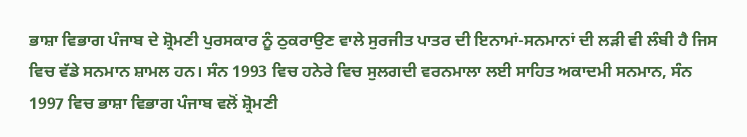ਭਾਸ਼ਾ ਵਿਭਾਗ ਪੰਜਾਬ ਦੇ ਸ਼੍ਰੋਮਣੀ ਪੁਰਸਕਾਰ ਨੂੰ ਠੁਕਰਾਉਣ ਵਾਲੇ ਸੁਰਜੀਤ ਪਾਤਰ ਦੀ ਇਨਾਮਾਂ-ਸਨਮਾਨਾਂ ਦੀ ਲੜੀ ਵੀ ਲੰਬੀ ਹੈ ਜਿਸ ਵਿਚ ਵੱਡੇ ਸਨਮਾਨ ਸ਼ਾਮਲ ਹਨ। ਸੰਨ 1993 ਵਿਚ ਹਨੇਰੇ ਵਿਚ ਸੁਲਗਦੀ ਵਰਨਮਾਲਾ ਲਈ ਸਾਹਿਤ ਅਕਾਦਮੀ ਸਨਮਾਨ, ਸੰਨ 1997 ਵਿਚ ਭਾਸ਼ਾ ਵਿਭਾਗ ਪੰਜਾਬ ਵਲੋਂ ਸ਼੍ਰੋਮਣੀ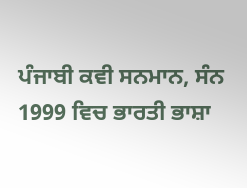ਪੰਜਾਬੀ ਕਵੀ ਸਨਮਾਨ, ਸੰਨ 1999 ਵਿਚ ਭਾਰਤੀ ਭਾਸ਼ਾ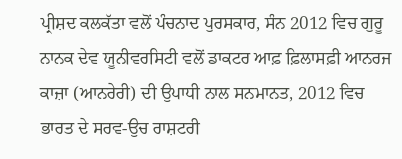ਪ੍ਰੀਸ਼ਦ ਕਲਕੱਤਾ ਵਲੋਂ ਪੰਚਨਾਦ ਪੁਰਸਕਾਰ, ਸੰਨ 2012 ਵਿਚ ਗੁਰੂ ਨਾਨਕ ਦੇਵ ਯੂਨੀਵਰਸਿਟੀ ਵਲੋਂ ਡਾਕਟਰ ਆਫ਼ ਫ਼ਿਲਾਸਫ਼ੀ ਆਨਰਜ ਕਾਜ਼ਾ (ਆਨਰੇਰੀ) ਦੀ ਉਪਾਧੀ ਨਾਲ ਸਨਮਾਨਤ, 2012 ਵਿਚ ਭਾਰਤ ਦੇ ਸਰਵ-ਉਚ ਰਾਸ਼ਟਰੀ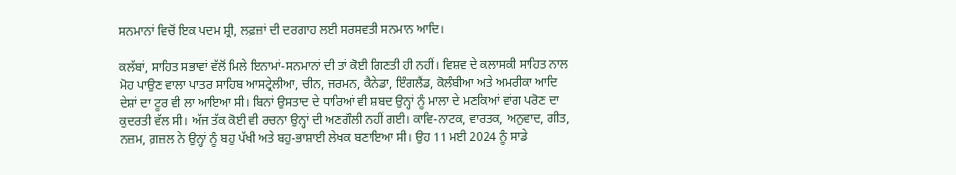ਸਨਮਾਨਾਂ ਵਿਚੋਂ ਇਕ ਪਦਮ ਸ਼੍ਰੀ, ਲਫ਼ਜ਼ਾਂ ਦੀ ਦਰਗਾਹ ਲਈ ਸਰਸਵਤੀ ਸਨਮਾਨ ਆਦਿ।

ਕਲੱਬਾਂ, ਸਾਹਿਤ ਸਭਾਵਾਂ ਵੱਲੋਂ ਮਿਲੇ ਇਨਾਮਾਂ-ਸਨਮਾਨਾਂ ਦੀ ਤਾਂ ਕੋਈ ਗਿਣਤੀ ਹੀ ਨਹੀਂ। ਵਿਸ਼ਵ ਦੇ ਕਲਾਸਕੀ ਸਾਹਿਤ ਨਾਲ ਮੋਹ ਪਾਉਣ ਵਾਲਾ ਪਾਤਰ ਸਾਹਿਬ ਆਸਟ੍ਰੇਲੀਆ, ਚੀਨ, ਜਰਮਨ, ਕੈਨੇਡਾ, ਇੰਗਲੈਂਡ, ਕੋਲੰਬੀਆ ਅਤੇ ਅਮਰੀਕਾ ਆਦਿ ਦੇਸ਼ਾਂ ਦਾ ਟੂਰ ਵੀ ਲਾ ਆਇਆ ਸੀ। ਬਿਨਾਂ ਉਸਤਾਦ ਦੇ ਧਾਰਿਆਂ ਵੀ ਸ਼ਬਦ ਉਨ੍ਹਾਂ ਨੂੰ ਮਾਲਾ ਦੇ ਮਣਕਿਆਂ ਵਾਂਗ ਪਰੋਣ ਦਾ ਕੁਦਰਤੀ ਵੱਲ ਸੀ। ਅੱਜ ਤੱਕ ਕੋਈ ਵੀ ਰਚਨਾ ਉਨ੍ਹਾਂ ਦੀ ਅਣਗੌਲੀ ਨਹੀਂ ਗਈ। ਕਾਵਿ-ਨਾਟਕ, ਵਾਰਤਕ, ਅਨੁਵਾਦ, ਗੀਤ, ਨਜ਼ਮ, ਗ਼ਜ਼ਲ ਨੇ ਉਨ੍ਹਾਂ ਨੂੰ ਬਹੁ ਪੱਖੀ ਅਤੇ ਬਹੁ-ਭਾਸ਼ਾਈ ਲੇਖਕ ਬਣਾਇਆ ਸੀ। ਉਹ 11 ਮਈ 2024 ਨੂੰ ਸਾਡੇ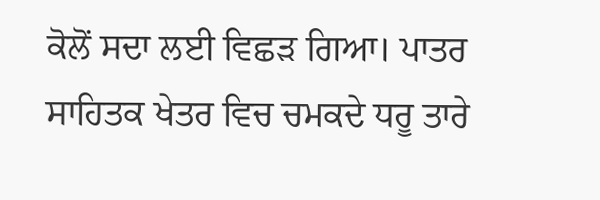ਕੋਲੋਂ ਸਦਾ ਲਈ ਵਿਛੜ ਗਿਆ। ਪਾਤਰ ਸਾਹਿਤਕ ਖੇਤਰ ਵਿਚ ਚਮਕਦੇ ਧਰੂ ਤਾਰੇ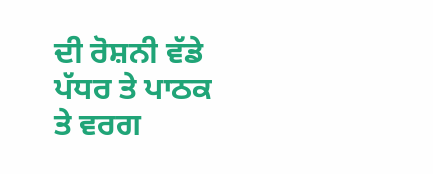ਦੀ ਰੋਸ਼ਨੀ ਵੱਡੇ ਪੱਧਰ ਤੇ ਪਾਠਕ ਤੇ ਵਰਗ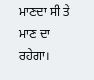ਮਾਣਦਾ ਸੀ ਤੇ ਮਾਣ ਦਾ ਰਹੇਗਾ।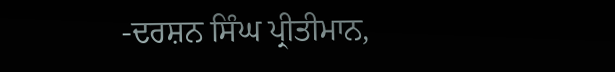-ਦਰਸ਼ਨ ਸਿੰਘ ਪ੍ਰੀਤੀਮਾਨ,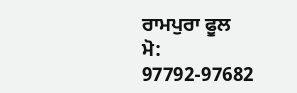ਰਾਮਪੁਰਾ ਫੂਲ
ਮੋ: 97792-97682